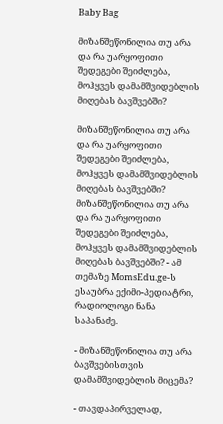Baby Bag

მიზანშეწონილია თუ არა და რა უარყოფითი შედეგები შეიძლება, მოჰყვეს დამამშვიდებლის მიღებას ბავშვებში?

მიზანშეწონილია თუ არა და რა უარყოფითი შედეგები შეიძლება, მოჰყვეს დამამშვიდებლის მიღებას ბავშვებში?
მიზანშეწონილია თუ არა და რა უარყოფითი შედეგები შეიძლება, მოჰყვეს დამამშვიდებლის მიღებას ბავშვებში? - ამ თემაზე MomsEdu.ge-ს ესაუბრა ექიმი-პედიატრი, რადიოლოგი ნანა საპანაძე.

- მიზანშეწონილია თუ არა ბავშვებისთვის დამამშვიდებლის მიცემა?

- თავდაპირველად,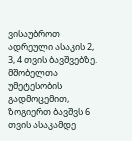ვისაუბროთ ადრეული ასაკის 2, 3, 4 თვის ბავშვებზე. მშობელთა უმეტესობის გადმოცემით, ზოგიერთ ბავშვს 6 თვის ასაკამდე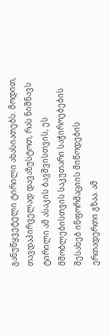განუწყვეტელი ტირილი ახასიათებს. მოდით, თავდაპირველად დავაზუსტოთ, რას ნიშნავს ტირილი ამ ასაკის ბავშვისთვის, ეს მშობლებისთვის საკუთარი საჭიროებების შესახებ ინფორმაციის მიწოდების ერთადერთი გზაა. ამ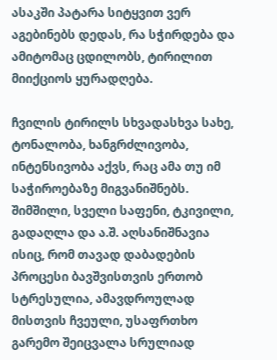ასაკში პატარა სიტყვით ვერ აგებინებს დედას, რა სჭირდება და ამიტომაც ცდილობს, ტირილით მიიქციოს ყურადღება.

ჩვილის ტირილს სხვადასხვა სახე, ტონალობა, ხანგრძლივობა, ინტენსივობა აქვს, რაც ამა თუ იმ საჭიროებაზე მიგვანიშნებს. შიმშილი, სველი საფენი, ტკივილი, გადაღლა და ა.შ. აღსანიშნავია ისიც, რომ თავად დაბადების პროცესი ბავშვისთვის ერთობ სტრესულია, ამავდროულად მისთვის ჩვეული, უსაფრთხო გარემო შეიცვალა სრულიად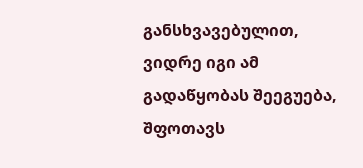განსხვავებულით, ვიდრე იგი ამ გადაწყობას შეეგუება, შფოთავს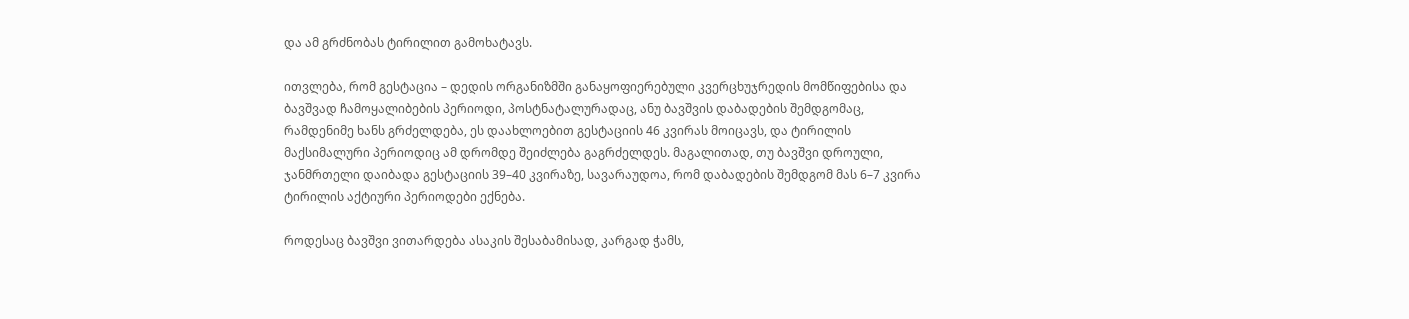და ამ გრძნობას ტირილით გამოხატავს.

ითვლება, რომ გესტაცია – დედის ორგანიზმში განაყოფიერებული კვერცხუჯრედის მომწიფებისა და ბავშვად ჩამოყალიბების პერიოდი, პოსტნატალურადაც, ანუ ბავშვის დაბადების შემდგომაც, რამდენიმე ხანს გრძელდება, ეს დაახლოებით გესტაციის 46 კვირას მოიცავს, და ტირილის მაქსიმალური პერიოდიც ამ დრომდე შეიძლება გაგრძელდეს. მაგალითად, თუ ბავშვი დროული, ჯანმრთელი დაიბადა გესტაციის 39–40 კვირაზე, სავარაუდოა, რომ დაბადების შემდგომ მას 6–7 კვირა ტირილის აქტიური პერიოდები ექნება.

როდესაც ბავშვი ვითარდება ასაკის შესაბამისად, კარგად ჭამს,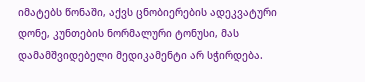იმატებს წონაში, აქვს ცნობიერების ადეკვატური დონე, კუნთების ნორმალური ტონუსი, მას დამამშვიდებელი მედიკამენტი არ სჭირდება.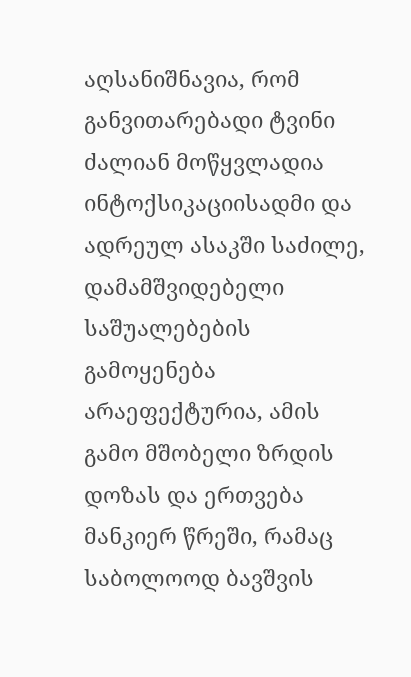აღსანიშნავია, რომ განვითარებადი ტვინი ძალიან მოწყვლადია ინტოქსიკაციისადმი და ადრეულ ასაკში საძილე, დამამშვიდებელი საშუალებების გამოყენება არაეფექტურია, ამის გამო მშობელი ზრდის დოზას და ერთვება მანკიერ წრეში, რამაც საბოლოოდ ბავშვის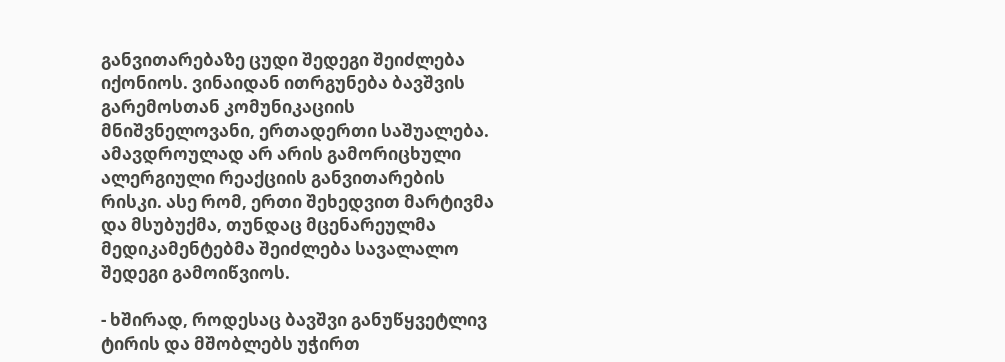განვითარებაზე ცუდი შედეგი შეიძლება იქონიოს. ვინაიდან ითრგუნება ბავშვის გარემოსთან კომუნიკაციის მნიშვნელოვანი, ერთადერთი საშუალება. ამავდროულად არ არის გამორიცხული ალერგიული რეაქციის განვითარების რისკი. ასე რომ, ერთი შეხედვით მარტივმა და მსუბუქმა, თუნდაც მცენარეულმა მედიკამენტებმა შეიძლება სავალალო შედეგი გამოიწვიოს.

- ხშირად, როდესაც ბავშვი განუწყვეტლივ ტირის და მშობლებს უჭირთ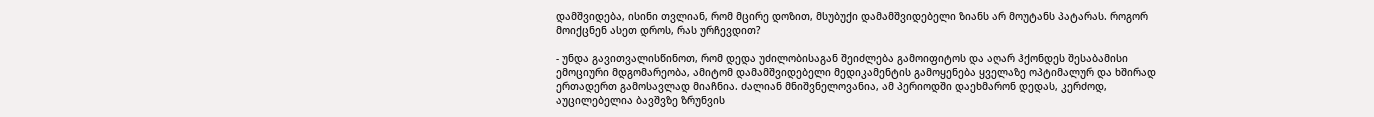დამშვიდება, ისინი თვლიან, რომ მცირე დოზით, მსუბუქი დამამშვიდებელი ზიანს არ მოუტანს პატარას. როგორ მოიქცნენ ასეთ დროს, რას ურჩევდით?

- უნდა გავითვალისწინოთ, რომ დედა უძილობისაგან შეიძლება გამოიფიტოს და აღარ ჰქონდეს შესაბამისი ემოციური მდგომარეობა, ამიტომ დამამშვიდებელი მედიკამენტის გამოყენება ყველაზე ოპტიმალურ და ხშირად ერთადერთ გამოსავლად მიაჩნია. ძალიან მნიშვნელოვანია, ამ პერიოდში დაეხმარონ დედას, კერძოდ, აუცილებელია ბავშვზე ზრუნვის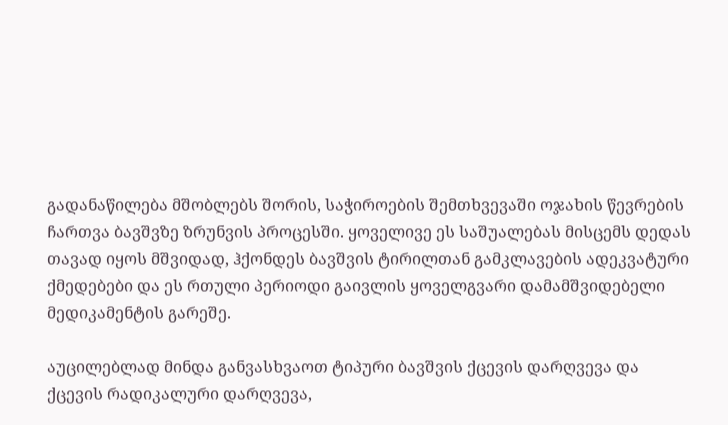გადანაწილება მშობლებს შორის, საჭიროების შემთხვევაში ოჯახის წევრების ჩართვა ბავშვზე ზრუნვის პროცესში. ყოველივე ეს საშუალებას მისცემს დედას თავად იყოს მშვიდად, ჰქონდეს ბავშვის ტირილთან გამკლავების ადეკვატური ქმედებები და ეს რთული პერიოდი გაივლის ყოველგვარი დამამშვიდებელი მედიკამენტის გარეშე.

აუცილებლად მინდა განვასხვაოთ ტიპური ბავშვის ქცევის დარღვევა და ქცევის რადიკალური დარღვევა,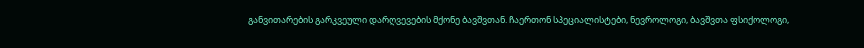განვითარების გარკვეული დარღვევების მქონე ბავშვთან. ჩაერთონ სპეციალისტები, ნევროლოგი, ბავშვთა ფსიქოლოგი,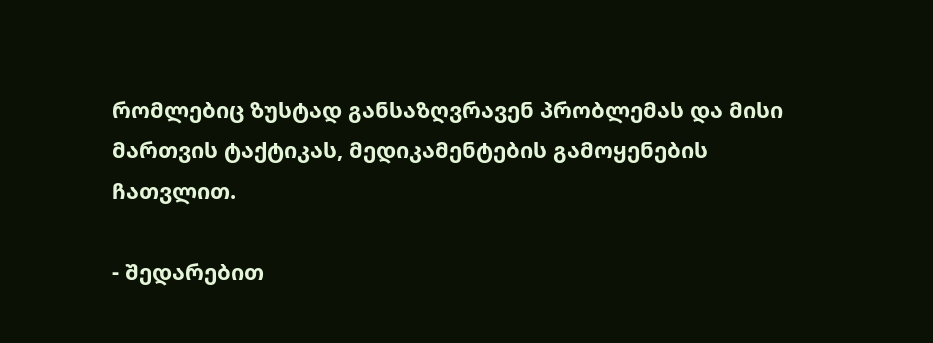რომლებიც ზუსტად განსაზღვრავენ პრობლემას და მისი მართვის ტაქტიკას, მედიკამენტების გამოყენების ჩათვლით.

- შედარებით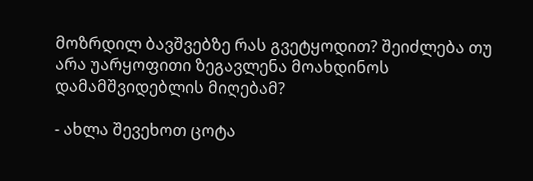მოზრდილ ბავშვებზე რას გვეტყოდით? შეიძლება თუ არა უარყოფითი ზეგავლენა მოახდინოს დამამშვიდებლის მიღებამ?

- ახლა შევეხოთ ცოტა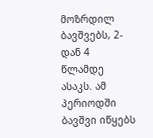მოზრდილ ბავშვებს, 2-დან 4 წლამდე ასაკს. ამ პერიოდში ბავშვი იწყებს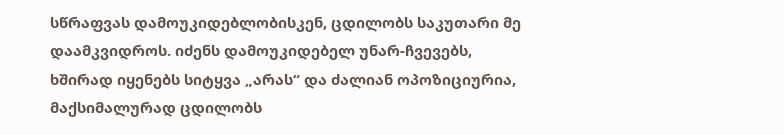სწრაფვას დამოუკიდებლობისკენ, ცდილობს საკუთარი მე დაამკვიდროს. იძენს დამოუკიდებელ უნარ-ჩვევებს, ხშირად იყენებს სიტყვა „არას“ და ძალიან ოპოზიციურია, მაქსიმალურად ცდილობს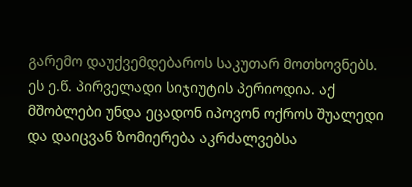გარემო დაუქვემდებაროს საკუთარ მოთხოვნებს. ეს ე.წ. პირველადი სიჯიუტის პერიოდია. აქ მშობლები უნდა ეცადონ იპოვონ ოქროს შუალედი და დაიცვან ზომიერება აკრძალვებსა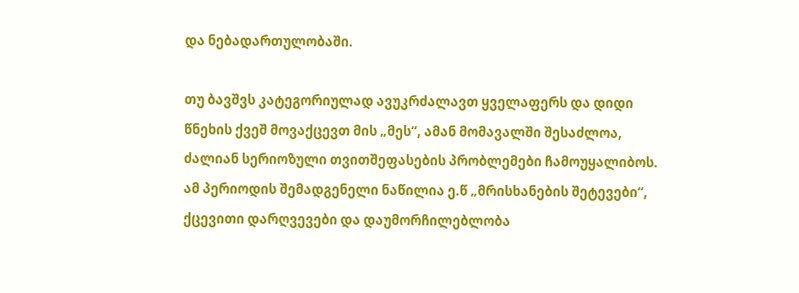და ნებადართულობაში.

თუ ბავშვს კატეგორიულად ავუკრძალავთ ყველაფერს და დიდი წნეხის ქვეშ მოვაქცევთ მის „მეს“, ამან მომავალში შესაძლოა, ძალიან სერიოზული თვითშეფასების პრობლემები ჩამოუყალიბოს. ამ პერიოდის შემადგენელი ნაწილია ე.წ „მრისხანების შეტევები“, ქცევითი დარღვევები და დაუმორჩილებლობა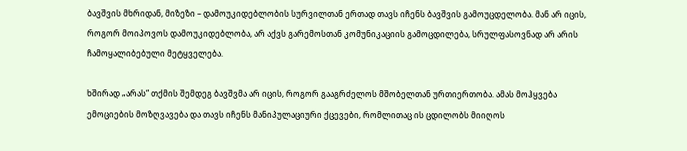ბავშვის მხრიდან, მიზეზი – დამოუკიდებლობის სურვილთან ერთად თავს იჩენს ბავშვის გამოუცდელობა. მან არ იცის, როგორ მოიპოვოს დამოუკიდებლობა, არ აქვს გარემოსთან კომუნიკაციის გამოცდილება, სრულფასოვნად არ არის ჩამოყალიბებული მეტყველება.

ხშირად „არას“ თქმის შემდეგ ბავშვმა არ იცის, როგორ გააგრძელოს მშობელთან ურთიერთობა. ამას მოჰყვება ემოციების მოზღვავება და თავს იჩენს მანიპულაციური ქცევები, რომლითაც ის ცდილობს მიიღოს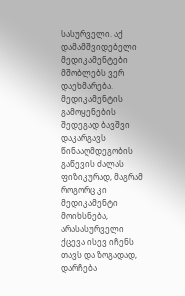სასურველი. აქ დამამშვიდებელი მედიკამენტები მშობლებს ვერ დაეხმარება. მედიკამენტის გამოყენების შედეგად ბავშვი დაკარგავს წინააღმდეგობის გაწევის ძალას ფიზიკურად, მაგრამ როგორც კი მედიკამენტი მოიხსნება, არასასურველი ქცევა ისევ იჩენს თავს და ზოგადად, დარჩება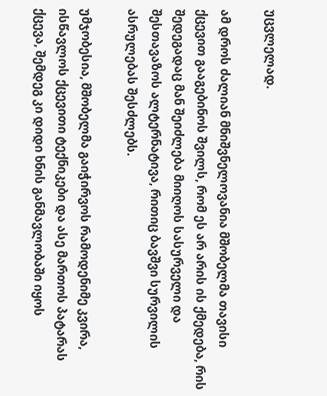უცვლელად.

ამ დროს ძალიან მნიშვნელოვანია მშობელმა თავისი ქცევით გააგებინოს შვილს, რომ ეს არ არის ის ქმედება, რის შედეგადაც მან შეიძლება მიიღოს სასურველი და შესთავაზოს ალტერნატივა, რითიც ბავშვი სურვილის ასრულებას შესძლებს.

უმჯობესია, მშობელმა გაიჭირვოს რამოდენიმე კვირა, ისწავლოს ქცევითი ტექნიკები და ასე მართოს პატარას ქცევა, შემდეგ კი დიდი ხნის განმავლობაში იყოს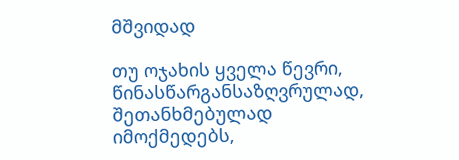მშვიდად

თუ ოჯახის ყველა წევრი, წინასწარგანსაზღვრულად, შეთანხმებულად იმოქმედებს,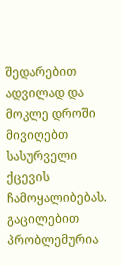შედარებით ადვილად და მოკლე დროში მივიღებთ სასურველი ქცევის ჩამოყალიბებას. გაცილებით პრობლემურია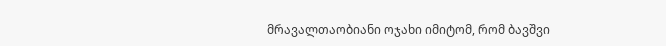მრავალთაობიანი ოჯახი იმიტომ, რომ ბავშვი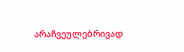არაჩვეულებრივად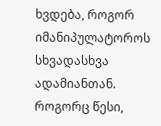ხვდება, როგორ იმანიპულატოროს სხვადასხვა ადამიანთან. როგორც წესი,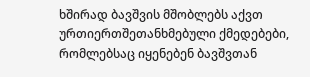ხშირად ბავშვის მშობლებს აქვთ ურთიერთშეთანხმებული ქმედებები, რომლებსაც იყენებენ ბავშვთან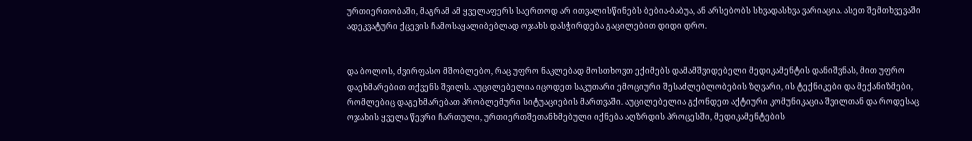ურთიერთობაში, მაგრამ ამ ყველაფერს საერთოდ არ ითვალისწინებს ბებია-ბაბუა, ან არსებობს სხვადასხვა ვარიაცია. ასეთ შემთხვევაში ადეკვატური ქცევის ჩამოსაყალიბებლად ოჯახს დასჭირდება გაცილებით დიდი დრო.


და ბოლოს, ძვირფასო მშობლებო, რაც უფრო ნაკლებად მოსთხოვთ ექიმებს დამამშვიდებელი მედიკამენტის დანიშვნას, მით უფრო დაეხმარებით თქვენს შვილს. აუცილებელია იცოდეთ საკუთარი ემოციური შესაძლებლობების ზღვარი, ის ტექნიკები და მექანიზმები, რომლებიც დაგეხმარებათ პრობლემური სიტუაციების მართვაში. აუცილებელია გქონდეთ აქტიური კომუნიკაცია შვილთან და როდესაც ოჯახის ყველა წევრი ჩართული, ურთიერთშეთანხმებული იქნება აღზრდის პროცესში, მედიკამენტების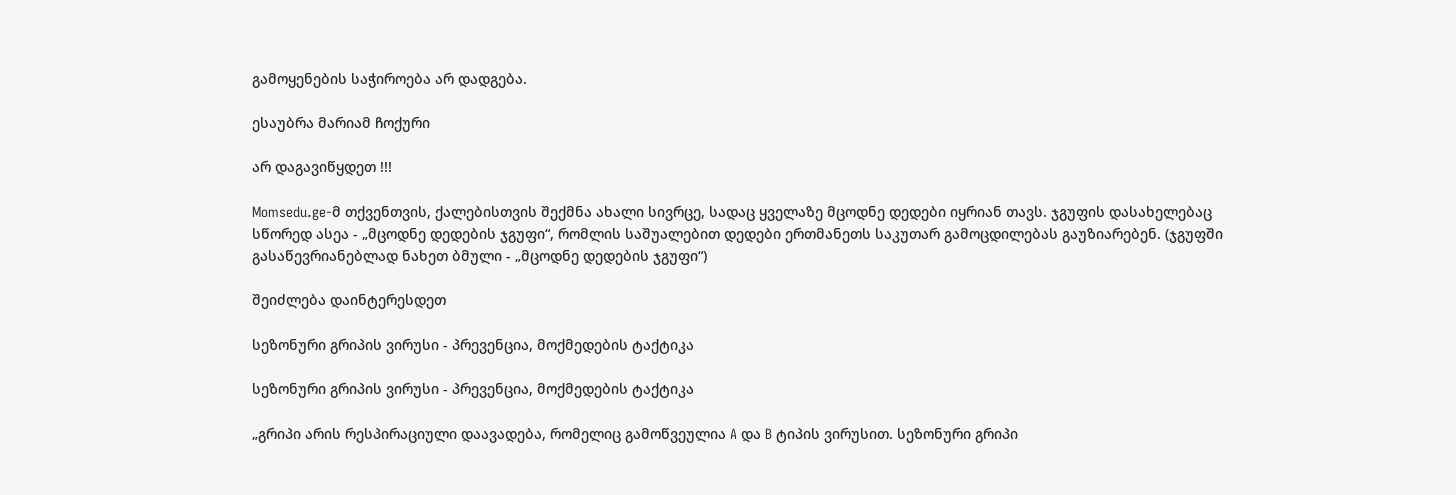გამოყენების საჭიროება არ დადგება.

ესაუბრა მარიამ ჩოქური

არ დაგავიწყდეთ !!!

Momsedu.ge-მ თქვენთვის, ქალებისთვის შექმნა ახალი სივრცე, სადაც ყველაზე მცოდნე დედები იყრიან თავს. ჯგუფის დასახელებაც სწორედ ასეა - „მცოდნე დედების ჯგუფი“, რომლის საშუალებით დედები ერთმანეთს საკუთარ გამოცდილებას გაუზიარებენ. (ჯგუფში გასაწევრიანებლად ნახეთ ბმული - „მცოდნე დედების ჯგუფი“)

შეიძლება დაინტერესდეთ

სეზონური გრიპის ვირუსი - პრევენცია, მოქმედების ტაქტიკა

სეზონური გრიპის ვირუსი - პრევენცია, მოქმედების ტაქტიკა

„გრიპი არის რესპირაციული დაავადება, რომელიც გამოწვეულია A და B ტიპის ვირუსით. სეზონური გრიპი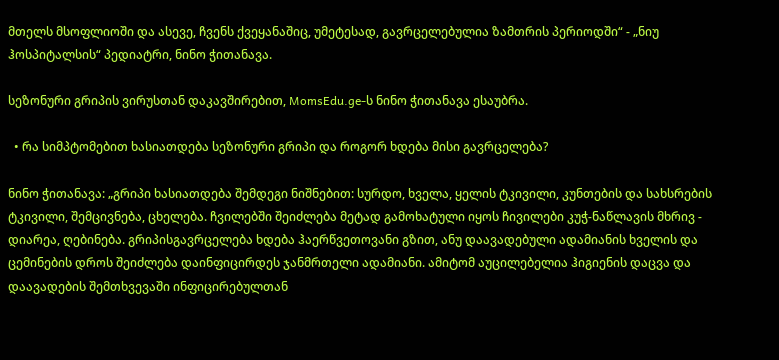მთელს მსოფლიოში და ასევე, ჩვენს ქვეყანაშიც, უმეტესად, გავრცელებულია ზამთრის პერიოდში“ - „ნიუ ჰოსპიტალსის“ პედიატრი, ნინო ჭითანავა.

სეზონური გრიპის ვირუსთან დაკავშირებით, MomsEdu.ge-ს ნინო ჭითანავა ესაუბრა.

  • რა სიმპტომებით ხასიათდება სეზონური გრიპი და როგორ ხდება მისი გავრცელება?

ნინო ჭითანავა: „გრიპი ხასიათდება შემდეგი ნიშნებით: სურდო, ხველა, ყელის ტკივილი, კუნთების და სახსრების ტკივილი, შემცივნება, ცხელება. ჩვილებში შეიძლება მეტად გამოხატული იყოს ჩივილები კუჭ-ნაწლავის მხრივ - დიარეა, ღებინება. გრიპისგავრცელება ხდება ჰაერწვეთოვანი გზით, ანუ დაავადებული ადამიანის ხველის და ცემინების დროს შეიძლება დაინფიცირდეს ჯანმრთელი ადამიანი. ამიტომ აუცილებელია ჰიგიენის დაცვა და დაავადების შემთხვევაში ინფიცირებულთან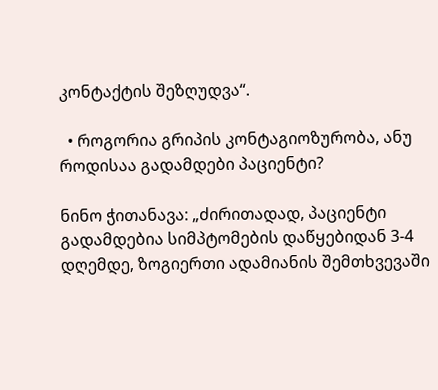კონტაქტის შეზღუდვა“.

  • როგორია გრიპის კონტაგიოზურობა, ანუ როდისაა გადამდები პაციენტი?

ნინო ჭითანავა: „ძირითადად, პაციენტი გადამდებია სიმპტომების დაწყებიდან 3-4 დღემდე, ზოგიერთი ადამიანის შემთხვევაში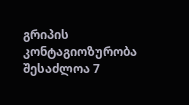გრიპის კონტაგიოზურობა შესაძლოა 7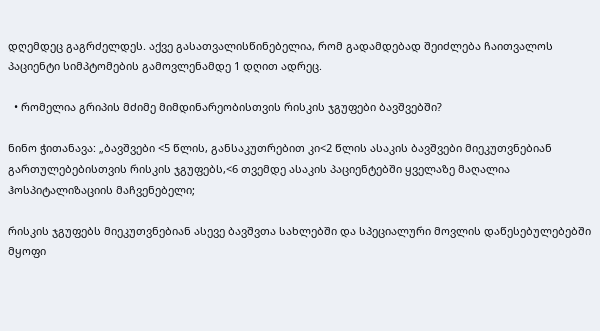დღემდეც გაგრძელდეს. აქვე გასათვალისწინებელია, რომ გადამდებად შეიძლება ჩაითვალოს პაციენტი სიმპტომების გამოვლენამდე 1 დღით ადრეც.

  • რომელია გრიპის მძიმე მიმდინარეობისთვის რისკის ჯგუფები ბავშვებში?

ნინო ჭითანავა: „ბავშვები <5 წლის, განსაკუთრებით კი<2 წლის ასაკის ბავშვები მიეკუთვნებიან გართულებებისთვის რისკის ჯგუფებს,<6 თვემდე ასაკის პაციენტებში ყველაზე მაღალია ჰოსპიტალიზაციის მაჩვენებელი;

რისკის ჯგუფებს მიეკუთვნებიან ასევე ბავშვთა სახლებში და სპეციალური მოვლის დაწესებულებებში მყოფი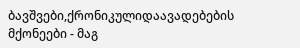ბავშვები,ქრონიკულიდაავადებების მქონეები - მაგ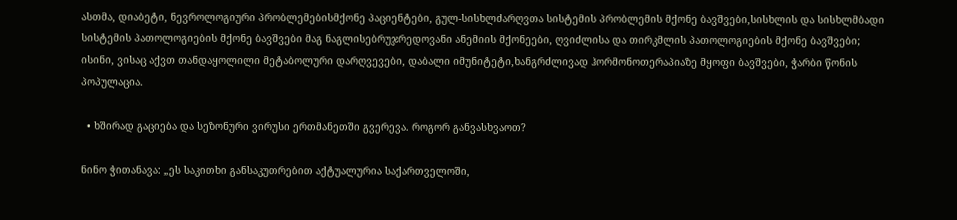ასთმა, დიაბეტი, ნევროლოგიური პრობლემებისმქონე პაციენტები, გულ-სისხლძარღვთა სისტემის პრობლემის მქონე ბავშვები,სისხლის და სისხლმბადი სისტემის პათოლოგიების მქონე ბავშვები მაგ ნაგლისებრუჯრედოვანი ანემიის მქონეები, ღვიძლისა და თირკმლის პათოლოგიების მქონე ბავშვები; ისინი, ვისაც აქვთ თანდაყოლილი მეტაბოლური დარღვევები, დაბალი იმუნიტეტი,ხანგრძლივად ჰორმონოთერაპიაზე მყოფი ბავშვები, ჭარბი წონის პოპულაცია.

  • ხშირად გაციება და სეზონური ვირუსი ერთმანეთში გვერევა. როგორ განვასხვაოთ?

ნინო ჭითანავა: „ეს საკითხი განსაკუთრებით აქტუალურია საქართველოში,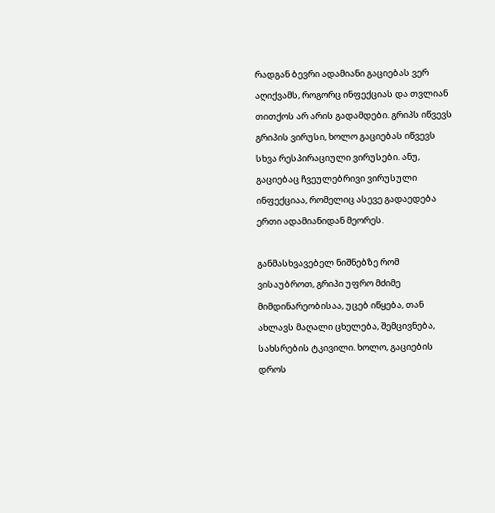რადგან ბევრი ადამიანი გაციებას ვერ აღიქვამს, როგორც ინფექციას და თვლიან თითქოს არ არის გადამდები. გრიპს იწვევს გრიპის ვირუსი, ხოლო გაციებას იწვევს სხვა რესპირაციული ვირუსები. ანუ, გაციებაც ჩვეულებრივი ვირუსული ინფექციაა, რომელიც ასევე გადაედება ერთი ადამიანიდან მეორეს.

განმასხვავებელ ნიშნებზე რომ ვისაუბროთ, გრიპი უფრო მძიმე მიმდინარეობისაა, უცებ იწყება, თან ახლავს მაღალი ცხელება, შემცივნება, სახსრების ტკივილი. ხოლო, გაციების დროს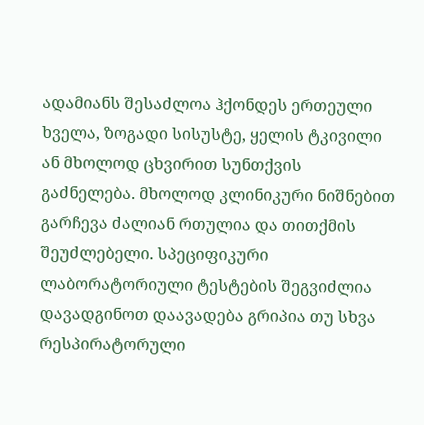ადამიანს შესაძლოა ჰქონდეს ერთეული ხველა, ზოგადი სისუსტე, ყელის ტკივილი ან მხოლოდ ცხვირით სუნთქვის გაძნელება. მხოლოდ კლინიკური ნიშნებით გარჩევა ძალიან რთულია და თითქმის შეუძლებელი. სპეციფიკური ლაბორატორიული ტესტების შეგვიძლია დავადგინოთ დაავადება გრიპია თუ სხვა რესპირატორული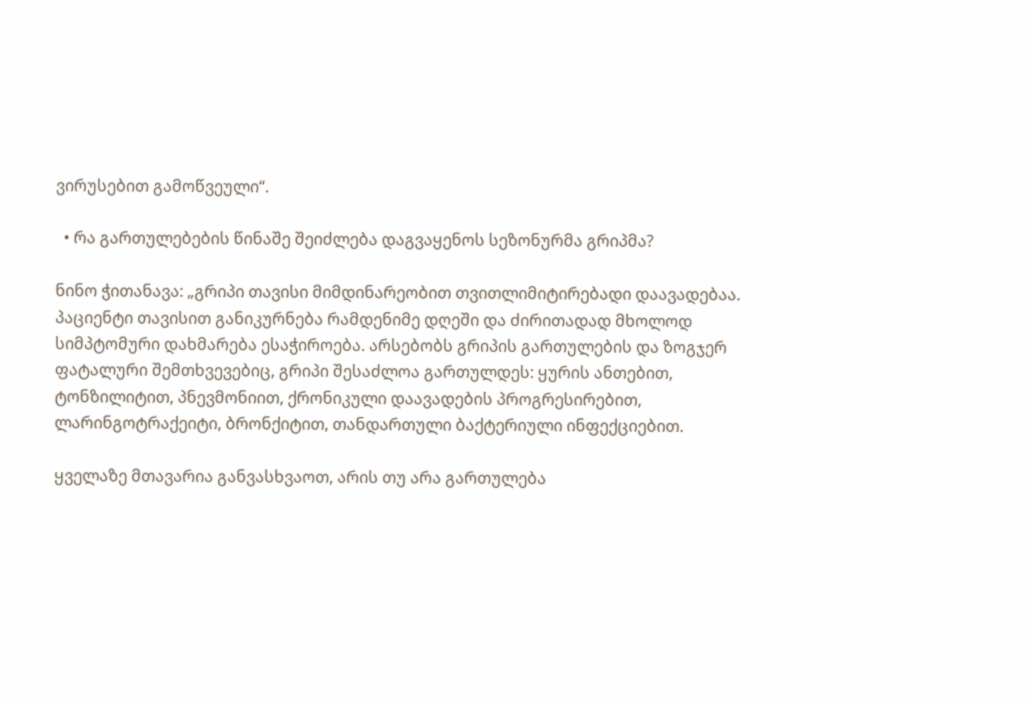ვირუსებით გამოწვეული“.

  • რა გართულებების წინაშე შეიძლება დაგვაყენოს სეზონურმა გრიპმა?

ნინო ჭითანავა: „გრიპი თავისი მიმდინარეობით თვითლიმიტირებადი დაავადებაა. პაციენტი თავისით განიკურნება რამდენიმე დღეში და ძირითადად მხოლოდ სიმპტომური დახმარება ესაჭიროება. არსებობს გრიპის გართულების და ზოგჯერ ფატალური შემთხვევებიც, გრიპი შესაძლოა გართულდეს: ყურის ანთებით, ტონზილიტით, პნევმონიით, ქრონიკული დაავადების პროგრესირებით, ლარინგოტრაქეიტი, ბრონქიტით, თანდართული ბაქტერიული ინფექციებით.

ყველაზე მთავარია განვასხვაოთ, არის თუ არა გართულება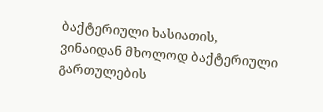ბაქტერიული ხასიათის, ვინაიდან მხოლოდ ბაქტერიული გართულების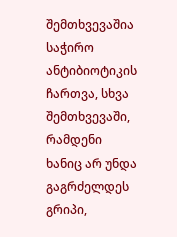შემთხვევაშია საჭირო ანტიბიოტიკის ჩართვა, სხვა შემთხვევაში, რამდენი ხანიც არ უნდა გაგრძელდეს გრიპი,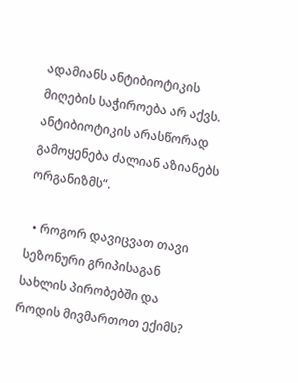ადამიანს ანტიბიოტიკის მიღების საჭიროება არ აქვს. ანტიბიოტიკის არასწორად გამოყენება ძალიან აზიანებს ორგანიზმს“.

  • როგორ დავიცვათ თავი სეზონური გრიპისაგან სახლის პირობებში და როდის მივმართოთ ექიმს?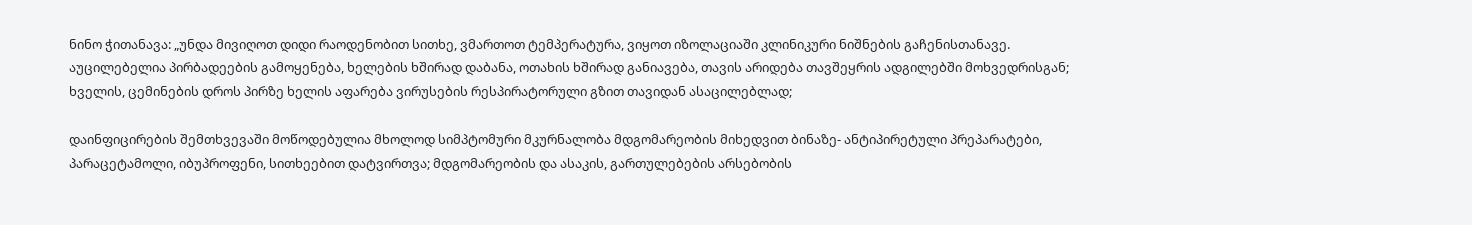ნინო ჭითანავა: „უნდა მივიღოთ დიდი რაოდენობით სითხე, ვმართოთ ტემპერატურა, ვიყოთ იზოლაციაში კლინიკური ნიშნების გაჩენისთანავე. აუცილებელია პირბადეების გამოყენება, ხელების ხშირად დაბანა, ოთახის ხშირად განიავება, თავის არიდება თავშეყრის ადგილებში მოხვედრისგან; ხველის, ცემინების დროს პირზე ხელის აფარება ვირუსების რესპირატორული გზით თავიდან ასაცილებლად;

დაინფიცირების შემთხვევაში მოწოდებულია მხოლოდ სიმპტომური მკურნალობა მდგომარეობის მიხედვით ბინაზე- ანტიპირეტული პრეპარატები, პარაცეტამოლი, იბუპროფენი, სითხეებით დატვირთვა; მდგომარეობის და ასაკის, გართულებების არსებობის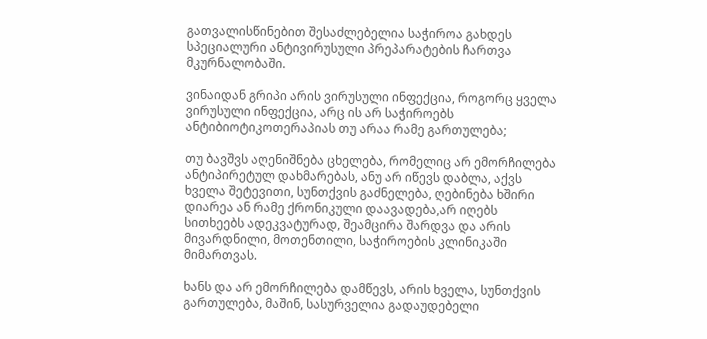გათვალისწინებით შესაძლებელია საჭიროა გახდეს სპეციალური ანტივირუსული პრეპარატების ჩართვა მკურნალობაში.

ვინაიდან გრიპი არის ვირუსული ინფექცია, როგორც ყველა ვირუსული ინფექცია, არც ის არ საჭიროებს ანტიბიოტიკოთერაპიას თუ არაა რამე გართულება;

თუ ბავშვს აღენიშნება ცხელება, რომელიც არ ემორჩილება ანტიპირეტულ დახმარებას, ანუ არ იწევს დაბლა, აქვს ხველა შეტევითი, სუნთქვის გაძნელება, ღებინება ხშირი დიარეა ან რამე ქრონიკული დაავადება,არ იღებს სითხეებს ადეკვატურად, შეამცირა შარდვა და არის მივარდნილი, მოთენთილი, საჭიროების კლინიკაში მიმართვას.

ხანს და არ ემორჩილება დამწევს, არის ხველა, სუნთქვის გართულება, მაშინ, სასურველია გადაუდებელი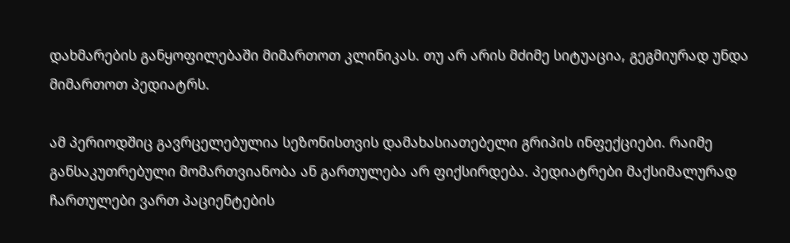დახმარების განყოფილებაში მიმართოთ კლინიკას. თუ არ არის მძიმე სიტუაცია, გეგმიურად უნდა მიმართოთ პედიატრს.

ამ პერიოდშიც გავრცელებულია სეზონისთვის დამახასიათებელი გრიპის ინფექციები. რაიმე განსაკუთრებული მომართვიანობა ან გართულება არ ფიქსირდება. პედიატრები მაქსიმალურად ჩართულები ვართ პაციენტების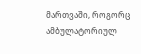მართვაში, როგორც ამბულატორიულ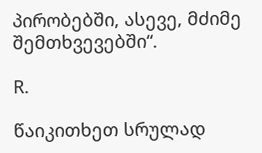პირობებში, ასევე, მძიმე შემთხვევებში“.

R.

წაიკითხეთ სრულად